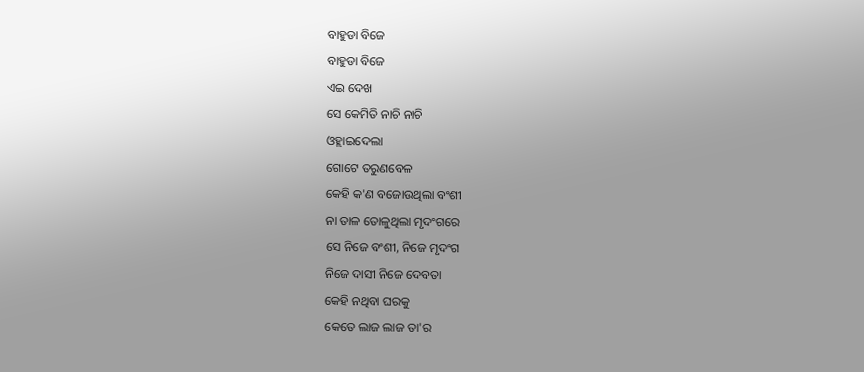ବାହୁଡା ବିଜେ
ବାହୁଡା ବିଜେ
ଏଇ ଦେଖ
ସେ କେମିତି ନାଚି ନାଚି
ଓହ୍ଲାଇଦେଲା
ଗୋଟେ ତରୁଣବେଳ
କେହି କ'ଣ ବଜୋଉଥିଲା ବଂଶୀ
ନା ତାଳ ତୋଳୁଥିଲା ମୃଦଂଗରେ
ସେ ନିଜେ ବଂଶୀ, ନିଜେ ମୃଦଂଗ
ନିଜେ ଦାସୀ ନିଜେ ଦେବତା
କେହି ନଥିବା ଘରକୁ
କେତେ ଲାଜ ଲାଜ ତା'ର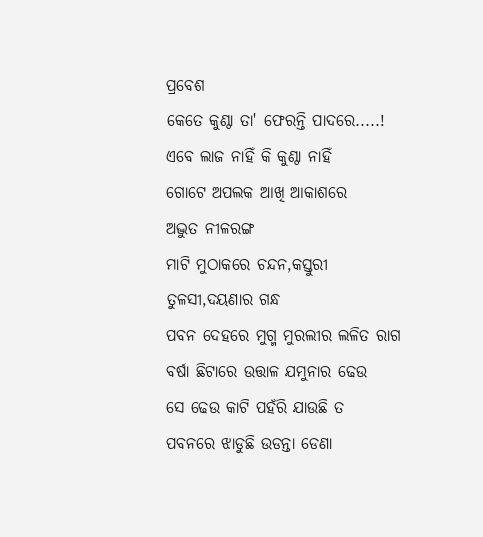ପ୍ରବେଶ
କେତେ କୁଣ୍ଠା ତା' ଫେରନ୍ତି ପାଦରେ.....!
ଏବେ ଲାଜ ନାହିଁ କି କୁଣ୍ଠା ନାହିଁ
ଗୋଟେ ଅପଲକ ଆଖି ଆକାଶରେ
ଅଦ୍ଭୁତ ନୀଳରଙ୍ଗ
ମାଟି ମୁଠାକରେ ଚନ୍ଦନ,କସ୍ତୁରୀ
ତୁଳସୀ,ଦୟଣାର ଗନ୍ଧ
ପବନ ଦେହରେ ମୁଗ୍ମ ମୁରଲୀର ଲଳିତ ରାଗ
ବର୍ଷା ଛିଟାରେ ଉତ୍ତାଳ ଯମୁନାର ଢେଉ
ସେ ଢେଉ କାଟି ପହଁରି ଯାଉଛି ତ
ପବନରେ ଝାଡୁଛି ଉଡନ୍ତା ଡେଣା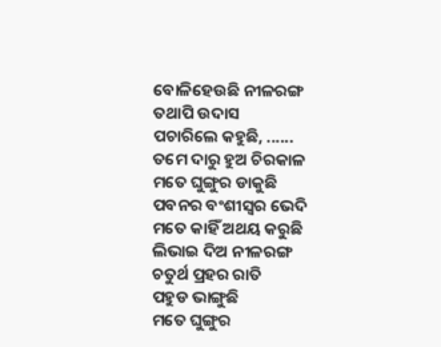ବୋଳିହେଉଛି ନୀଳରଙ୍ଗ
ତଥାପି ଉଦାସ
ପଚାରିଲେ କହୁଛି, ......
ତମେ ଦାରୁ ହୁଅ ଚିରକାଳ
ମତେ ଘୁଙ୍ଗୁର ଡାକୁଛି
ପବନର ବଂଶୀସ୍ଵର ଭେଦି
ମତେ କାହିଁ ଅଥୟ କରୁଛି
ଲିଭାଇ ଦିଅ ନୀଳରଙ୍ଗ
ଚତୁର୍ଥ ପ୍ରହର ରାତି
ପହୁଡ ଭାଙ୍ଗୁଛି
ମତେ ଘୁଙ୍ଗୁର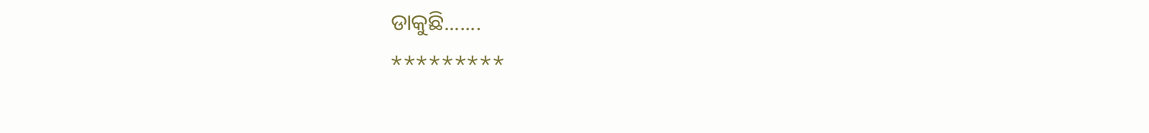ଡାକୁଛି.......
*********